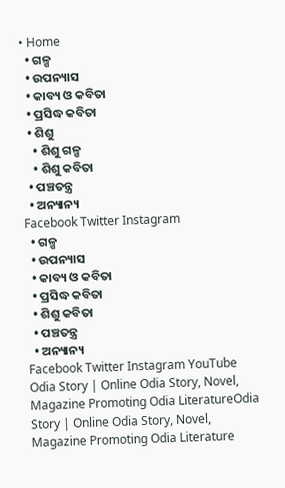• Home
  • ଗଳ୍ପ
  • ଉପନ୍ୟାସ
  • କାବ୍ୟ ଓ କବିତା
  • ପ୍ରସିଦ୍ଧ କବିତା
  • ଶିଶୁ
    • ଶିଶୁ ଗଳ୍ପ
    • ଶିଶୁ କବିତା
  • ପଞ୍ଚତନ୍ତ୍ର
  • ଅନ୍ୟାନ୍ୟ
Facebook Twitter Instagram
  • ଗଳ୍ପ
  • ଉପନ୍ୟାସ
  • କାବ୍ୟ ଓ କବିତା
  • ପ୍ରସିଦ୍ଧ କବିତା
  • ଶିଶୁ କବିତା
  • ପଞ୍ଚତନ୍ତ୍ର
  • ଅନ୍ୟାନ୍ୟ
Facebook Twitter Instagram YouTube
Odia Story | Online Odia Story, Novel, Magazine Promoting Odia LiteratureOdia Story | Online Odia Story, Novel, Magazine Promoting Odia Literature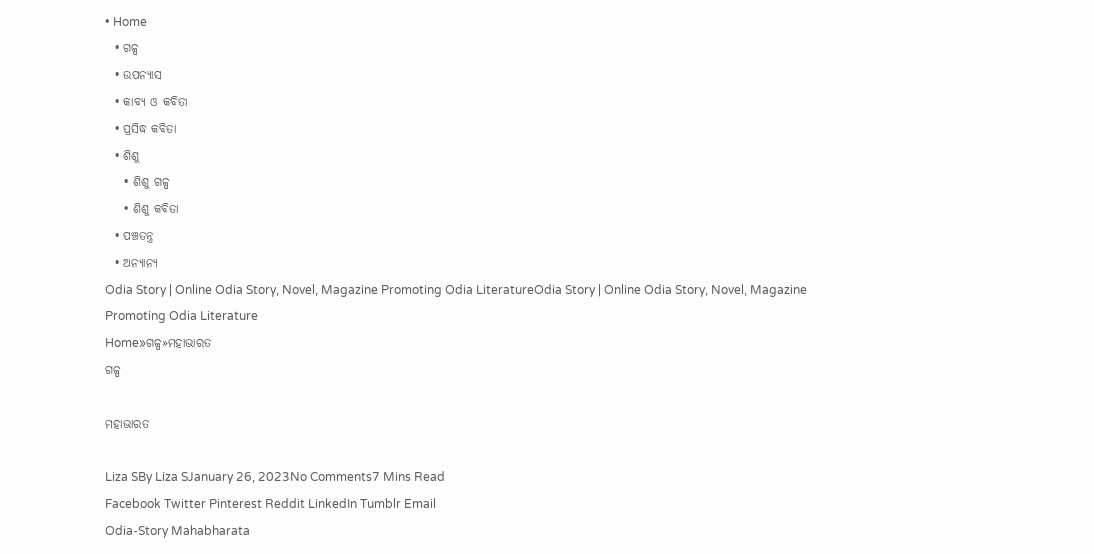• Home
  • ଗଳ୍ପ
  • ଉପନ୍ୟାସ
  • କାବ୍ୟ ଓ କବିତା
  • ପ୍ରସିଦ୍ଧ କବିତା
  • ଶିଶୁ
    • ଶିଶୁ ଗଳ୍ପ
    • ଶିଶୁ କବିତା
  • ପଞ୍ଚତନ୍ତ୍ର
  • ଅନ୍ୟାନ୍ୟ
Odia Story | Online Odia Story, Novel, Magazine Promoting Odia LiteratureOdia Story | Online Odia Story, Novel, Magazine Promoting Odia Literature
Home»ଗଳ୍ପ»ମହାଭାରତ
ଗଳ୍ପ

ମହାଭାରତ

Liza SBy Liza SJanuary 26, 2023No Comments7 Mins Read
Facebook Twitter Pinterest Reddit LinkedIn Tumblr Email
Odia-Story Mahabharata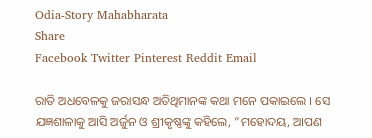Odia-Story Mahabharata
Share
Facebook Twitter Pinterest Reddit Email

ରାତି ଅଧବେଳକୁ ଜରାସନ୍ଧ ଅତିଥିମାନଙ୍କ କଥା ମନେ ପକାଇଲେ । ସେ ଯଜ୍ଞଶାଳାକୁ ଆସି ଅର୍ଜୁନ ଓ ଶ୍ରୀକୃଷ୍ଣଙ୍କୁ କହିଲେ, ”ମହୋଦୟ, ଆପଣ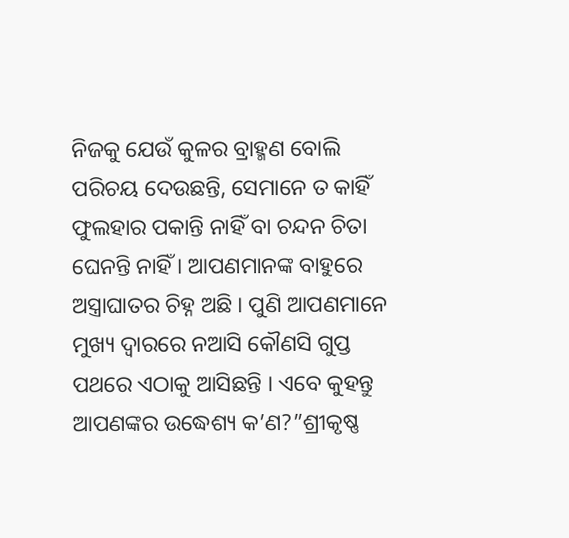ନିଜକୁ ଯେଉଁ କୁଳର ବ୍ରାହ୍ମଣ ବୋଲି ପରିଚୟ ଦେଉଛନ୍ତି, ସେମାନେ ତ କାହିଁ ଫୁଲହାର ପକାନ୍ତି ନାହିଁ ବା ଚନ୍ଦନ ଚିତା ଘେନନ୍ତି ନାହିଁ । ଆପଣମାନଙ୍କ ବାହୁରେ ଅସ୍ତ୍ରାଘାତର ଚିହ୍ନ ଅଛି । ପୁଣି ଆପଣମାନେ ମୁଖ୍ୟ ଦ୍ୱାରରେ ନଆସି କୌଣସି ଗୁପ୍ତ ପଥରେ ଏଠାକୁ ଆସିଛନ୍ତି । ଏବେ କୁହନ୍ତୁ ଆପଣଙ୍କର ଉଦ୍ଧେଶ୍ୟ କ’ଣ?”ଶ୍ରୀକୃଷ୍ଣ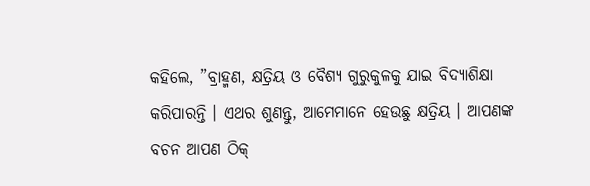କହିଲେ, ”ବ୍ରାହ୍ମଣ, କ୍ଷତ୍ରିୟ ଓ ବୈଶ୍ୟ ଗୁରୁକୁଳକୁ ଯାଇ ବିଦ୍ୟାଶିକ୍ଷା କରିପାରନ୍ତି । ଏଥର ଶୁଣନ୍ତୁ, ଆମେମାନେ ହେଉଛୁ କ୍ଷତ୍ରିୟ । ଆପଣଙ୍କ ବଚନ ଆପଣ ଠିକ୍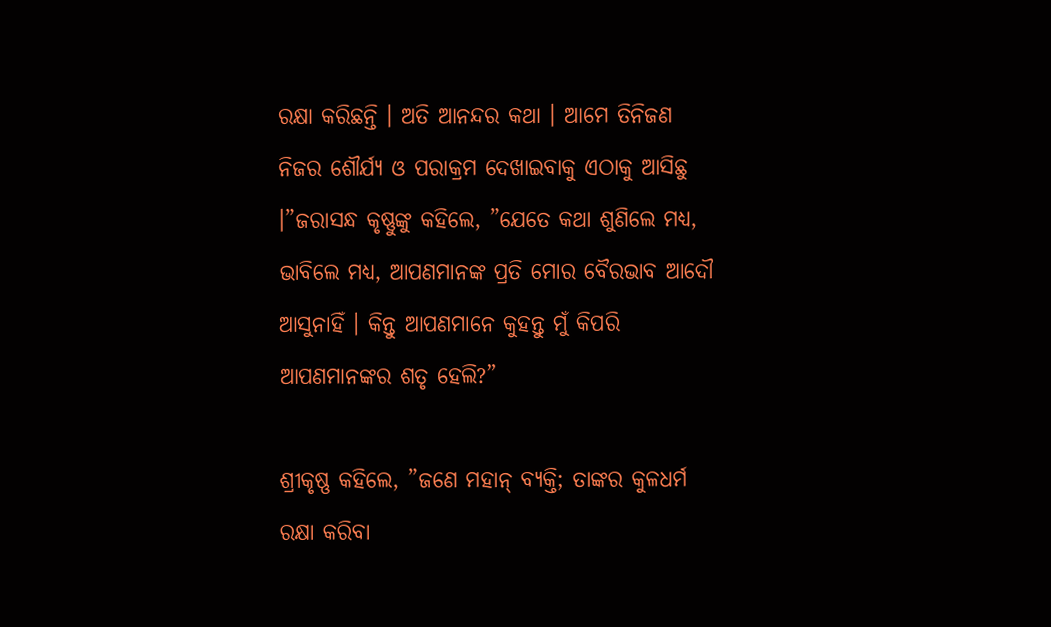ରକ୍ଷା କରିଛନ୍ତି । ଅତି ଆନନ୍ଦର କଥା । ଆମେ ତିନିଜଣ ନିଜର ଶୌର୍ଯ୍ୟ ଓ ପରାକ୍ରମ ଦେଖାଇବାକୁ ଏଠାକୁ ଆସିଛୁ ।”ଜରାସନ୍ଧ କୃଷ୍ଣୁଙ୍କୁ କହିଲେ, ”ଯେତେ କଥା ଶୁଣିଲେ ମଧ୍ୟ, ଭାବିଲେ ମଧ୍ୟ, ଆପଣମାନଙ୍କ ପ୍ରତି ମୋର ବୈରଭାବ ଆଦୌ ଆସୁନାହିଁ । କିନ୍ତୁ ଆପଣମାନେ କୁହନ୍ତୁ ମୁଁ କିପରି ଆପଣମାନଙ୍କର ଶତୃ ହେଲି?”

ଶ୍ରୀକୃଷ୍ଣ କହିଲେ, ”ଜଣେ ମହାନ୍ ବ୍ୟକ୍ତି; ତାଙ୍କର କୁଳଧର୍ମ ରକ୍ଷା କରିବା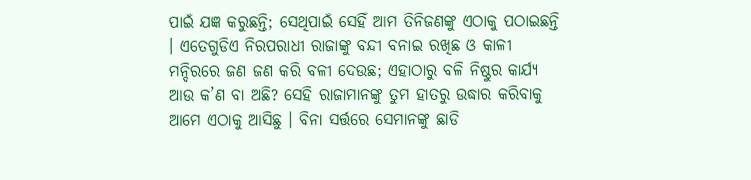ପାଇଁ ଯଜ୍ଞ କରୁଛନ୍ତି; ସେଥିପାଇଁ ସେହିଁ ଆମ ତିନିଜଣଙ୍କୁ ଏଠାକୁ ପଠାଇଛନ୍ତି । ଏତେଗୁଡିଏ ନିରପରାଧୀ ରାଜାଙ୍କୁ ବନ୍ଦୀ ବନାଇ ରଖିଛ ଓ କାଳୀ ମନ୍ଦିରରେ ଜଣ ଜଣ କରି ବଳୀ ଦେଉଛ; ଏହାଠାରୁ ବଳି ନିଷ୍ଠୁର କାର୍ଯ୍ୟ ଆଉ କ’ଣ ବା ଅଛି? ସେହି ରାଜାମାନଙ୍କୁ ତୁମ ହାତରୁ ଉଦ୍ଧାର କରିବାକୁ ଆମେ ଏଠାକୁ ଆସିଛୁ । ବିନା ସର୍ତ୍ତରେ ସେମାନଙ୍କୁ ଛାଡି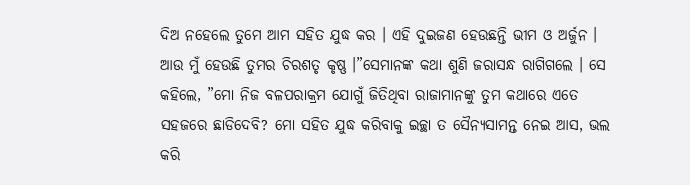ଦିଅ ନହେଲେ ତୁମେ ଆମ ସହିତ ଯୁଦ୍ଧ କର । ଏହି ଦୁଇଜଣ ହେଉଛନ୍ତି ଭୀମ ଓ ଅର୍ଜୁନ । ଆଉ ମୁଁ ହେଉଛି ତୁମର ଚିରଶତୃ କୃଷ୍ଣ ।”ସେମାନଙ୍କ କଥା ଶୁଣି ଜରାସନ୍ଧ ରାଗିଗଲେ । ସେ କହିଲେ, ”ମୋ ନିଜ ବଳପରାକ୍ରମ ଯୋଗୁଁ ଜିତିଥିବା ରାଜାମାନଙ୍କୁ ତୁମ କଥାରେ ଏତେ ସହଜରେ ଛାଡିଦେବି? ମୋ ସହିତ ଯୁଦ୍ଧ କରିବାକୁ ଇଚ୍ଛା ତ ସୈନ୍ୟସାମନ୍ତ ନେଇ ଆସ, ଭଲ କରି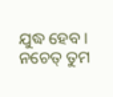ଯୁଦ୍ଧ ହେବ । ନଚେତ୍ ତୁମ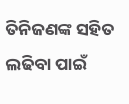ତିନିଜଣଙ୍କ ସହିତ ଲଢିବା ପାଇଁ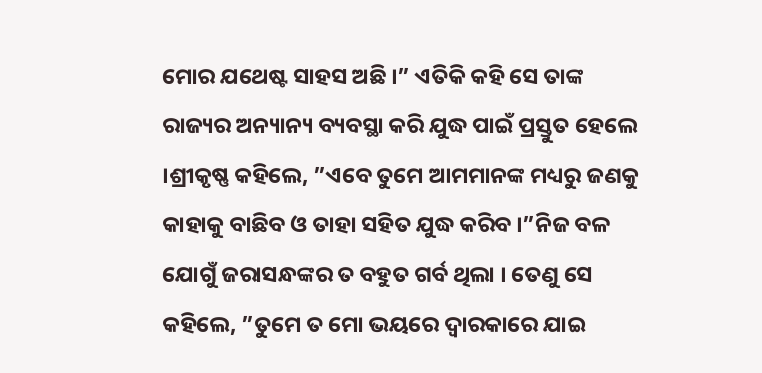ମୋର ଯଥେଷ୍ଟ ସାହସ ଅଛି ।” ଏତିକି କହି ସେ ତାଙ୍କ ରାଜ୍ୟର ଅନ୍ୟାନ୍ୟ ବ୍ୟବସ୍ଥା କରି ଯୁଦ୍ଧ ପାଇଁ ପ୍ରସ୍ତୁତ ହେଲେ ।ଶ୍ରୀକୃଷ୍ଣ କହିଲେ, ”ଏବେ ତୁମେ ଆମମାନଙ୍କ ମଧ୍ୟରୁ ଜଣକୁ କାହାକୁ ବାଛିବ ଓ ତାହା ସହିତ ଯୁଦ୍ଧ କରିବ ।”ନିଜ ବଳ ଯୋଗୁଁ ଜରାସନ୍ଧଙ୍କର ତ ବହୁତ ଗର୍ବ ଥିଲା । ତେଣୁ ସେ କହିଲେ, ”ତୁମେ ତ ମୋ ଭୟରେ ଦ୍ୱାରକାରେ ଯାଇ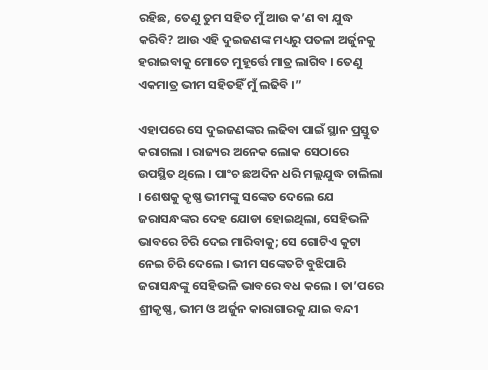ରହିଛ, ତେଣୁ ତୁମ ସହିତ ମୁଁ ଆଉ କ’ଣ ବା ଯୁଦ୍ଧ କରିବି? ଆଉ ଏହି ଦୁଇଜଣଙ୍କ ମଧ୍ୟରୁ ପତଳା ଅର୍ଜୁନକୁ ହରାଇବାକୁ ମୋତେ ମୁହୂର୍ତ୍ତେ ମାତ୍ର ଲାଗିବ । ତେଣୁ ଏକମାତ୍ର ଭୀମ ସହିତହିଁ ମୁଁ ଲଢିବି ।”

ଏହାପରେ ସେ ଦୁଇଜଣଙ୍କର ଲଢିବା ପାଇଁ ସ୍ଥାନ ପ୍ରସ୍ତୁତ କରାଗଲା । ରାଜ୍ୟର ଅନେକ ଲୋକ ସେଠାରେ ଉପସ୍ଥିତ ଥିଲେ । ପାଂଚ ଛଅଦିନ ଧରି ମଲ୍ଲଯୁଦ୍ଧ ଚାଲିଲା । ଶେଷକୁ କୃଷ୍ଣ ଭୀମଙ୍କୁ ସଙ୍କେତ ଦେଲେ ଯେ ଜରାସନ୍ଧଙ୍କର ଦେହ ଯୋଡା ହୋଇଥିଲା, ସେହିଭଳି ଭାବରେ ଚିରି ଦେଇ ମାରିବାକୁ; ସେ ଗୋଟିଏ କୁଟା ନେଇ ଚିରି ଦେଲେ । ଭୀମ ସଙ୍କେତଟି ବୁଝିପାରି ଜରାସନ୍ଧଙ୍କୁ ସେହିଭଳି ଭାବରେ ବଧ କଲେ । ତା’ପରେ ଶ୍ରୀକୃଷ୍ଣ, ଭୀମ ଓ ଅର୍ଜୁନ କାରାଗାରକୁ ଯାଇ ବନ୍ଦୀ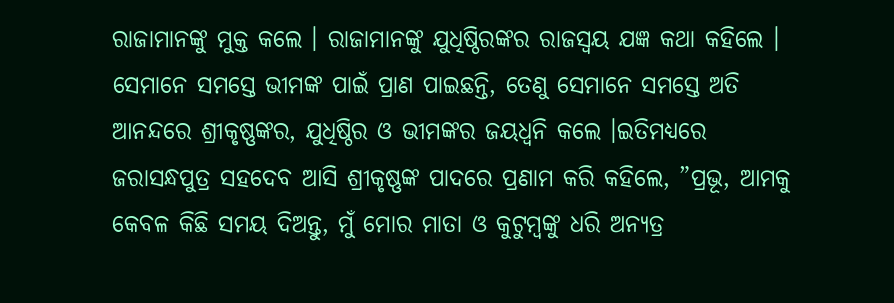ରାଜାମାନଙ୍କୁ ମୁକ୍ତ କଲେ । ରାଜାମାନଙ୍କୁ ଯୁଧିଷ୍ଠିରଙ୍କର ରାଜସ୍ୱୟ ଯଜ୍ଞ କଥା କହିଲେ । ସେମାନେ ସମସ୍ତେ ଭୀମଙ୍କ ପାଇଁ ପ୍ରାଣ ପାଇଛନ୍ତି, ତେଣୁ ସେମାନେ ସମସ୍ତେ ଅତି ଆନନ୍ଦରେ ଶ୍ରୀକୃଷ୍ଣଙ୍କର, ଯୁଧିଷ୍ଠିର ଓ ଭୀମଙ୍କର ଜୟଧ୍ୱନି କଲେ ।ଇତିମଧ୍ୟରେ ଜରାସନ୍ଧପୁତ୍ର ସହଦେବ ଆସି ଶ୍ରୀକୃଷ୍ଣଙ୍କ ପାଦରେ ପ୍ରଣାମ କରି କହିଲେ, ”ପ୍ରଭୂ, ଆମକୁ କେବଳ କିଛି ସମୟ ଦିଅନ୍ତୁ, ମୁଁ ମୋର ମାତା ଓ କୁଟୁମ୍ବଙ୍କୁ ଧରି ଅନ୍ୟତ୍ର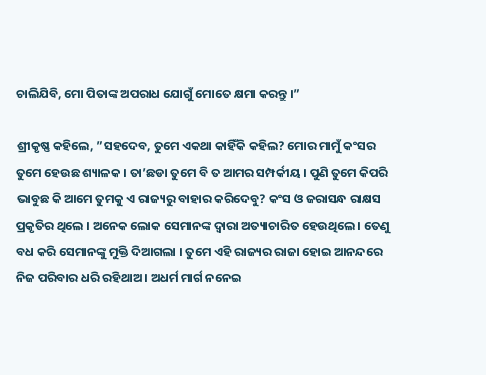ଚାଲିଯିବି, ମୋ ପିତାଙ୍କ ଅପରାଧ ଯୋଗୁଁ ମୋତେ କ୍ଷମା କରନ୍ତୁ ।”

ଶ୍ରୀକୃଷ୍ଣ କହିଲେ, ”ସହଦେବ, ତୁମେ ଏକଥା କାହିଁକି କହିଲ? ମୋର ମାମୁଁ କଂସର ତୁମେ ହେଉଛ ଶ୍ୟାଳକ । ତା’ଛଡା ତୁମେ ବି ତ ଆମର ସମ୍ପର୍କୀୟ । ପୁଣି ତୁମେ କିପରି ଭାବୁଛ କି ଆମେ ତୁମକୁ ଏ ରାଜ୍ୟରୁ ବାହାର କରିଦେବୁ? କଂସ ଓ ଜରାସନ୍ଧ ରାକ୍ଷସ ପ୍ରକୃତିର ଥିଲେ । ଅନେକ ଲୋକ ସେମାନଙ୍କ ଦ୍ୱାରା ଅତ୍ୟାଚାରିତ ହେଉଥିଲେ । ତେଣୁ ବଧ କରି ସେମାନଙ୍କୁ ମୁକ୍ତି ଦିଆଗଲା । ତୁମେ ଏହି ରାଜ୍ୟର ରାଜା ହୋଇ ଆନନ୍ଦରେ ନିଜ ପରିବାର ଧରି ରହିଥାଅ । ଅଧର୍ମ ମାର୍ଗ ନନେଇ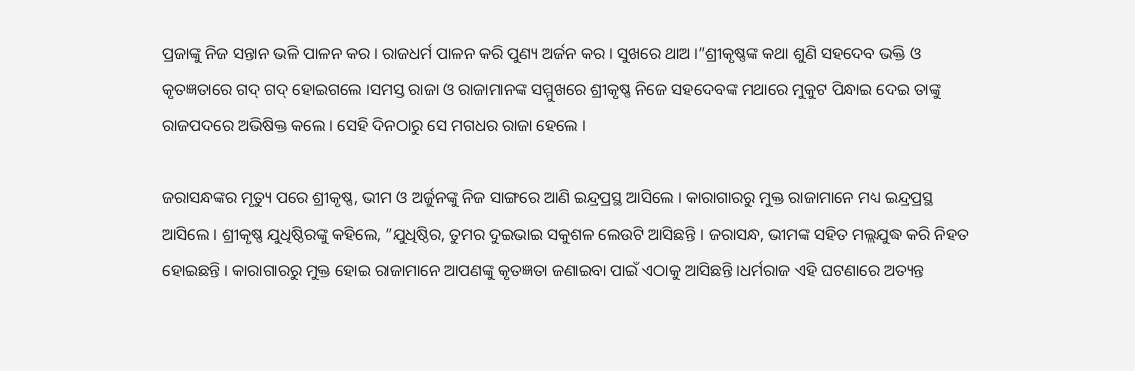ପ୍ରଜାଙ୍କୁ ନିଜ ସନ୍ତାନ ଭଳି ପାଳନ କର । ରାଜଧର୍ମ ପାଳନ କରି ପୁଣ୍ୟ ଅର୍ଜନ କର । ସୁଖରେ ଥାଅ ।”ଶ୍ରୀକୃଷ୍ଣଙ୍କ କଥା ଶୁଣି ସହଦେବ ଭକ୍ତି ଓ କୃତଜ୍ଞତାରେ ଗଦ୍ ଗଦ୍ ହୋଇଗଲେ ।ସମସ୍ତ ରାଜା ଓ ରାଜାମାନଙ୍କ ସମ୍ମୁଖରେ ଶ୍ରୀକୃଷ୍ଣ ନିଜେ ସହଦେବଙ୍କ ମଥାରେ ମୁକୁଟ ପିନ୍ଧାଇ ଦେଇ ତାଙ୍କୁ ରାଜପଦରେ ଅଭିଷିକ୍ତ କଲେ । ସେହି ଦିନଠାରୁ ସେ ମଗଧର ରାଜା ହେଲେ ।

ଜରାସନ୍ଧଙ୍କର ମୃତ୍ୟୁ ପରେ ଶ୍ରୀକୃଷ୍ଣ, ଭୀମ ଓ ଅର୍ଜୁନଙ୍କୁ ନିଜ ସାଙ୍ଗରେ ଆଣି ଇନ୍ଦ୍ରପ୍ରସ୍ଥ ଆସିଲେ । କାରାଗାରରୁ ମୁକ୍ତ ରାଜାମାନେ ମଧ୍ୟ ଇନ୍ଦ୍ରପ୍ରସ୍ଥ ଆସିଲେ । ଶ୍ରୀକୃଷ୍ଣ ଯୁଧିଷ୍ଠିରଙ୍କୁ କହିଲେ, ”ଯୁଧିଷ୍ଠିର, ତୁମର ଦୁଇଭାଇ ସକୁଶଳ ଲେଉଟି ଆସିଛନ୍ତି । ଜରାସନ୍ଧ, ଭୀମଙ୍କ ସହିତ ମଲ୍ଲଯୁଦ୍ଧ କରି ନିହତ ହୋଇଛନ୍ତି । କାରାଗାରରୁ ମୁକ୍ତ ହୋଇ ରାଜାମାନେ ଆପଣଙ୍କୁ କୃତଜ୍ଞତା ଜଣାଇବା ପାଇଁ ଏଠାକୁ ଆସିଛନ୍ତି ।ଧର୍ମରାଜ ଏହି ଘଟଣାରେ ଅତ୍ୟନ୍ତ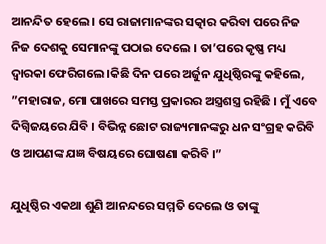ଆନନ୍ଦିତ ହେଲେ । ସେ ରାଜାମାନଙ୍କର ସତ୍କାର କରିବା ପରେ ନିଜ ନିଜ ଦେଶକୁ ସେମାନଙ୍କୁ ପଠାଇ ଦେଲେ । ତା’ପରେ କୃଷ୍ଣ ମଧ୍ୟ ଦ୍ୱାରକା ଫେରିଗଲେ ।କିଛି ଦିନ ପରେ ଅର୍ଜୁନ ଯୁଧିଷ୍ଠିରଙ୍କୁ କହିଲେ, ”ମହାରାଜ, ମୋ ପାଖରେ ସମସ୍ତ ପ୍ରକାରର ଅସ୍ତ୍ରଶସ୍ତ୍ର ରହିଛି । ମୁଁ ଏବେ ଦିଗ୍ବିଜୟରେ ଯିବି । ବିଭିନ୍ନ ଛୋଟ ରାଜ୍ୟମାନଙ୍କରୁ ଧନ ସଂଗ୍ରହ କରିବି ଓ ଆପଣଙ୍କ ଯଜ୍ଞ ବିଷୟରେ ଘୋଷଣା କରିବି ।”

ଯୁଧିଷ୍ଠିର ଏକଥା ଶୁଣି ଆନନ୍ଦରେ ସମ୍ମତି ଦେଲେ ଓ ତାଙ୍କୁ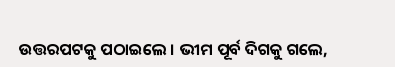ଉତ୍ତରପଟକୁ ପଠାଇଲେ । ଭୀମ ପୂର୍ବ ଦିଗକୁ ଗଲେ,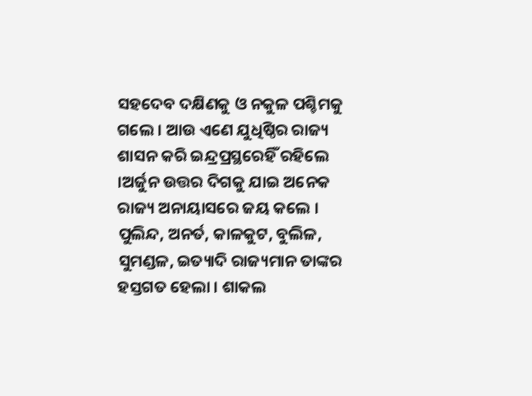ସହଦେବ ଦକ୍ଷିଣକୁ ଓ ନକୁଳ ପଶ୍ଚିମକୁ ଗଲେ । ଆଉ ଏଣେ ଯୁଧିଷ୍ଠିର ରାଜ୍ୟ ଶାସନ କରି ଇନ୍ଦ୍ରପ୍ରସ୍ଥରେହିଁ ରହିଲେ ।ଅର୍ଜୁନ ଉତ୍ତର ଦିଗକୁ ଯାଇ ଅନେକ ରାଜ୍ୟ ଅନାୟାସରେ ଜୟ କଲେ । ପୁଲିନ୍ଦ, ଅନର୍ତ, କାଳକୁଟ, ବୁଲିଳ, ସୁମଣ୍ଡଳ, ଇତ୍ୟାଦି ରାଜ୍ୟମାନ ତାଙ୍କର ହସ୍ତଗତ ହେଲା । ଶାକଲ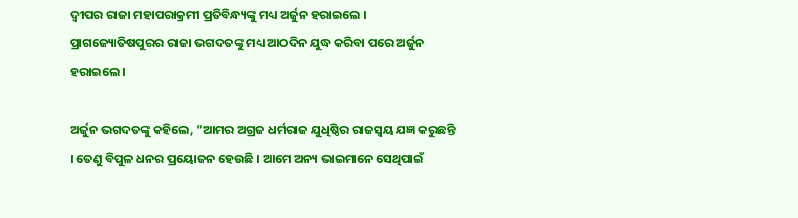ଦ୍ୱୀପର ରାଜା ମହାପରାକ୍ରମୀ ପ୍ରତିବିନ୍ଧ୍ୟଙ୍କୁ ମଧ୍ୟ ଅର୍ଜୁନ ହରାଇଲେ । ପ୍ରାଗଜ୍ୟୋତିଷପୁରର ରାଜା ଭଗଦତଙ୍କୁ ମଧ୍ୟ ଆଠଦିନ ଯୁଦ୍ଧ କରିବା ପରେ ଅର୍ଜୁନ ହରାଇଲେ ।

ଅର୍ଜୁନ ଭଗଦତଙ୍କୁ କହିଲେ, ”ଆମର ଅଗ୍ରଜ ଧର୍ମରାଜ ଯୁଧିଷ୍ଠିର ରାଜସ୍ୱୟ ଯଜ୍ଞ କରୁଛନ୍ତି । ତେଣୁ ବିପୁଳ ଧନର ପ୍ରୟୋଜନ ହେଉଛି । ଆମେ ଅନ୍ୟ ଭାଇମାନେ ସେଥିପାଇଁ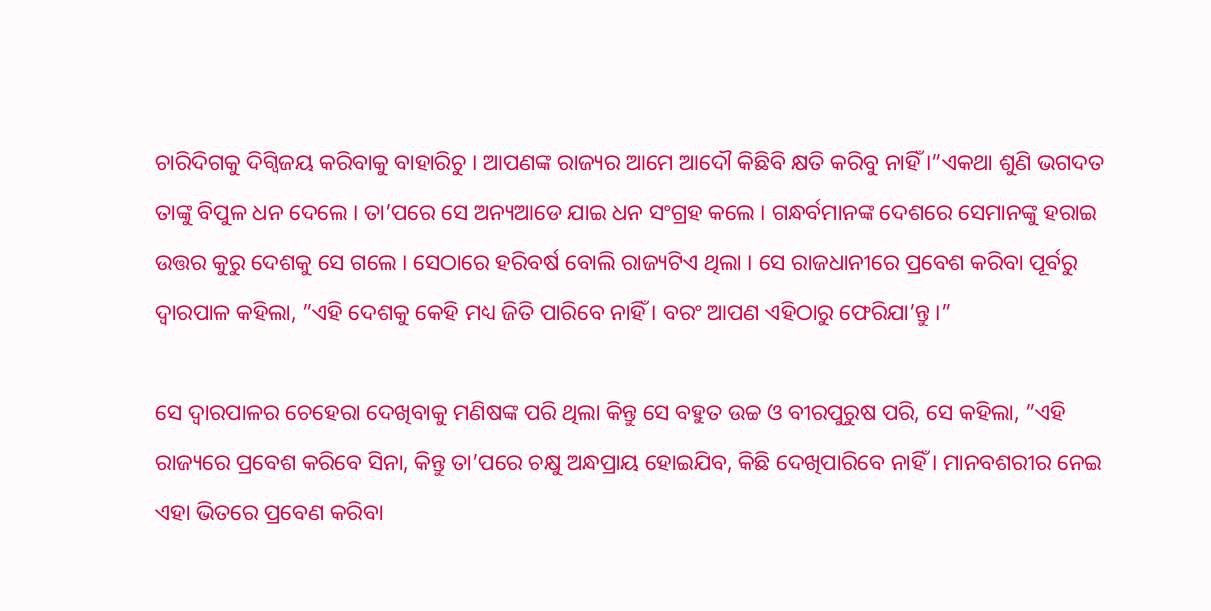ଚାରିଦିଗକୁ ଦିଗ୍ବିଜୟ କରିବାକୁ ବାହାରିଚୁ । ଆପଣଙ୍କ ରାଜ୍ୟର ଆମେ ଆଦୌ କିଛିବି କ୍ଷତି କରିବୁ ନାହିଁ ।”ଏକଥା ଶୁଣି ଭଗଦତ ତାଙ୍କୁ ବିପୁଳ ଧନ ଦେଲେ । ତା’ପରେ ସେ ଅନ୍ୟଆଡେ ଯାଇ ଧନ ସଂଗ୍ରହ କଲେ । ଗନ୍ଧର୍ବମାନଙ୍କ ଦେଶରେ ସେମାନଙ୍କୁ ହରାଇ ଉତ୍ତର କୁରୁ ଦେଶକୁ ସେ ଗଲେ । ସେଠାରେ ହରିବର୍ଷ ବୋଲି ରାଜ୍ୟଟିଏ ଥିଲା । ସେ ରାଜଧାନୀରେ ପ୍ରବେଶ କରିବା ପୂର୍ବରୁ ଦ୍ୱାରପାଳ କହିଲା, ”ଏହି ଦେଶକୁ କେହି ମଧ୍ୟ ଜିତି ପାରିବେ ନାହିଁ । ବରଂ ଆପଣ ଏହିଠାରୁ ଫେରିଯା’ନ୍ତୁ ।”

ସେ ଦ୍ୱାରପାଳର ଚେହେରା ଦେଖିବାକୁ ମଣିଷଙ୍କ ପରି ଥିଲା କିନ୍ତୁ ସେ ବହୁତ ଉଚ୍ଚ ଓ ବୀରପୁରୁଷ ପରି, ସେ କହିଲା, ”ଏହି ରାଜ୍ୟରେ ପ୍ରବେଶ କରିବେ ସିନା, କିନ୍ତୁ ତା’ପରେ ଚକ୍ଷୁ ଅନ୍ଧପ୍ରାୟ ହୋଇଯିବ, କିଛି ଦେଖିପାରିବେ ନାହିଁ । ମାନବଶରୀର ନେଇ ଏହା ଭିତରେ ପ୍ରବେଣ କରିବା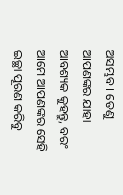ଅସମ୍ଭବ । ତେଣୁ ଆପଣଙ୍କର ଯାହା ଆବଶ୍ୟକ କୁହନ୍ତୁ, ବରଂ ଆମେ ଆପଣଙ୍କର ସେହି ଇଚ୍ଛା ପୂରଣ କରିବୁ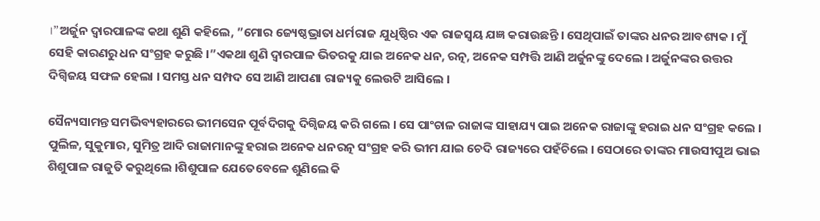।”ଅର୍ଜୁନ ଦ୍ୱାରପାଳଙ୍କ କଥା ଶୁଣି କହିଲେ, ”ମୋର ଜ୍ୟେଷ୍ଠଭ୍ରାତା ଧର୍ମରାଜ ଯୁଧିଷ୍ଠିର ଏକ ରାଜସ୍ୱୟ ଯଜ୍ଞ କରାଉଛନ୍ତି । ସେଥିପାଇଁ ତାଙ୍କର ଧନର ଆବଶ୍ୟକ । ମୁଁ ସେହି କାରଣରୁ ଧନ ସଂଗ୍ରହ କରୁଛି ।”ଏକଥା ଶୁଣି ଦ୍ୱାରପାଳ ଭିତରକୁ ଯାଇ ଅନେକ ଧନ, ରତ୍ନ, ଅନେକ ସମ୍ପତ୍ତି ଆଣି ଅର୍ଜୁନଙ୍କୁ ଦେଲେ । ଅର୍ଜୁନଙ୍କର ଉତ୍ତର ଦିଗ୍ବିଜୟ ସଫଳ ହେଲା । ସମସ୍ତ ଧନ ସମ୍ପଦ ସେ ଆଣି ଆପଣା ରାଜ୍ୟକୁ ଲେଉଟି ଆସିଲେ ।

ସୈନ୍ୟସାମନ୍ତ ସମଭିବ୍ୟହାରରେ ଭୀମସେନ ପୂର୍ବଦିଗକୁ ଦିଗ୍ବିଜୟ କରି ଗଲେ । ସେ ପାଂଚାଳ ରାଜାଙ୍କ ସାହାଯ୍ୟ ପାଇ ଅନେକ ରାଜାଙ୍କୁ ହରାଇ ଧନ ସଂଗ୍ରହ କଲେ । ପୁଲିଳ, ସୁକୁମାର, ସୁମିତ୍ର ଆଦି ରାଜାମାନଙ୍କୁ ହରାଇ ଅନେକ ଧନରତ୍ନ ସଂଗ୍ରହ କରି ଭୀମ ଯାଇ ଚେଦି ରାଜ୍ୟରେ ପହଁଚିଲେ । ସେଠାରେ ତାଙ୍କର ମାଉସୀପୁଅ ଭାଇ ଶିଶୁପାଳ ରାଜୁତି କରୁଥିଲେ ।ଶିଶୁପାଳ ଯେତେବେଳେ ଶୁଣିଲେ କି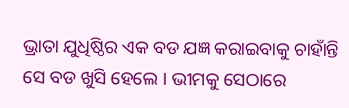ଭ୍ରାତା ଯୁଧିଷ୍ଠିର ଏକ ବଡ ଯଜ୍ଞ କରାଇବାକୁ ଚାହାଁନ୍ତି ସେ ବଡ ଖୁସି ହେଲେ । ଭୀମକୁ ସେଠାରେ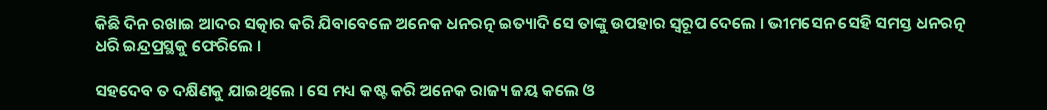କିଛି ଦିନ ରଖାଇ ଆଦର ସତ୍କାର କରି ଯିବାବେଳେ ଅନେକ ଧନରତ୍ନ ଇତ୍ୟାଦି ସେ ତାଙ୍କୁ ଉପହାର ସ୍ୱରୂପ ଦେଲେ । ଭୀମସେନ ସେହି ସମସ୍ତ ଧନରତ୍ନ ଧରି ଇନ୍ଦ୍ରପ୍ରସ୍ଥକୁ ଫେରିଲେ ।

ସହଦେବ ତ ଦକ୍ଷିଣକୁ ଯାଇଥିଲେ । ସେ ମଧ୍ୟ କଷ୍ଟ କରି ଅନେକ ରାଜ୍ୟ ଜୟ କଲେ ଓ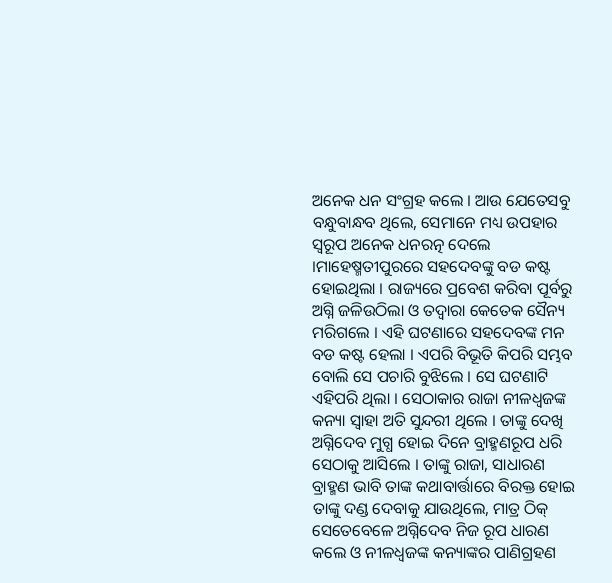ଅନେକ ଧନ ସଂଗ୍ରହ କଲେ । ଆଉ ଯେତେସବୁ ବନ୍ଧୁବାନ୍ଧବ ଥିଲେ, ସେମାନେ ମଧ୍ୟ ଉପହାର ସ୍ୱରୂପ ଅନେକ ଧନରତ୍ନ ଦେଲେ ।ମାହେଷ୍ମତୀପୁରରେ ସହଦେବଙ୍କୁ ବଡ କଷ୍ଟ ହୋଇଥିଲା । ରାଜ୍ୟରେ ପ୍ରବେଶ କରିବା ପୂର୍ବରୁ ଅଗ୍ନି ଜଳିଉଠିଲା ଓ ତଦ୍ୱାରା କେତେକ ସୈନ୍ୟ ମରିଗଲେ । ଏହି ଘଟଣାରେ ସହଦେବଙ୍କ ମନ ବଡ କଷ୍ଟ ହେଲା । ଏପରି ବିଭୂତି କିପରି ସମ୍ଭବ ବୋଲି ସେ ପଚାରି ବୁଝିଲେ । ସେ ଘଟଣାଟି ଏହିପରି ଥିଲା । ସେଠାକାର ରାଜା ନୀଳଧ୍ୱଜଙ୍କ କନ୍ୟା ସ୍ୱାହା ଅତି ସୁନ୍ଦରୀ ଥିଲେ । ତାଙ୍କୁ ଦେଖି ଅଗ୍ନିଦେବ ମୁଗ୍ଧ ହୋଇ ଦିନେ ବ୍ରାହ୍ମଣରୂପ ଧରି ସେଠାକୁ ଆସିଲେ । ତାଙ୍କୁ ରାଜା, ସାଧାରଣ ବ୍ରାହ୍ମଣ ଭାବି ତାଙ୍କ କଥାବାର୍ତ୍ତାରେ ବିରକ୍ତ ହୋଇ ତାଙ୍କୁ ଦଣ୍ଡ ଦେବାକୁ ଯାଉଥିଲେ, ମାତ୍ର ଠିକ୍ ସେତେବେଳେ ଅଗ୍ନିଦେବ ନିଜ ରୂପ ଧାରଣ କଲେ ଓ ନୀଳଧ୍ୱଜଙ୍କ କନ୍ୟାଙ୍କର ପାଣିଗ୍ରହଣ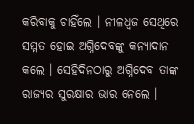କରିବାକୁ ଚାହିଁଲେ । ନୀଳଧ୍ୱଜ ସେଥିରେ ସମ୍ମତ ହୋଇ ଅଗ୍ନିଦେବଙ୍କୁ କନ୍ୟାଦାନ କଲେ । ସେହିଦିନଠାରୁ ଅଗ୍ନିଦେବ ତାଙ୍କ ରାଜ୍ୟର ସୁରକ୍ଷାର ଭାର ନେଲେ ।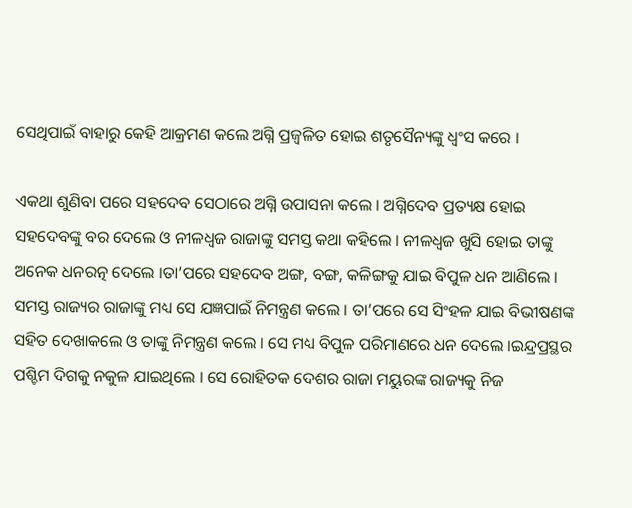ସେଥିପାଇଁ ବାହାରୁ କେହି ଆକ୍ରମଣ କଲେ ଅଗ୍ନି ପ୍ରଜ୍ୱଳିତ ହୋଇ ଶତୃସୈନ୍ୟଙ୍କୁ ଧ୍ୱଂସ କରେ ।

ଏକଥା ଶୁଣିବା ପରେ ସହଦେବ ସେଠାରେ ଅଗ୍ନି ଉପାସନା କଲେ । ଅଗ୍ନିଦେବ ପ୍ରତ୍ୟକ୍ଷ ହୋଇ ସହଦେବଙ୍କୁ ବର ଦେଲେ ଓ ନୀଳଧ୍ୱଜ ରାଜାଙ୍କୁ ସମସ୍ତ କଥା କହିଲେ । ନୀଳଧ୍ୱଜ ଖୁସି ହୋଇ ତାଙ୍କୁ ଅନେକ ଧନରତ୍ନ ଦେଲେ ।ତା’ପରେ ସହଦେବ ଅଙ୍ଗ, ବଙ୍ଗ, କଳିଙ୍ଗକୁ ଯାଇ ବିପୁଳ ଧନ ଆଣିଲେ । ସମସ୍ତ ରାଜ୍ୟର ରାଜାଙ୍କୁ ମଧ୍ୟ ସେ ଯଜ୍ଞପାଇଁ ନିମନ୍ତ୍ରଣ କଲେ । ତା’ପରେ ସେ ସିଂହଳ ଯାଇ ବିଭୀଷଣଙ୍କ ସହିତ ଦେଖାକଲେ ଓ ତାଙ୍କୁ ନିମନ୍ତ୍ରଣ କଲେ । ସେ ମଧ୍ୟ ବିପୁଳ ପରିମାଣରେ ଧନ ଦେଲେ ।ଇନ୍ଦ୍ରପ୍ରସ୍ଥର ପଶ୍ଚିମ ଦିଗକୁ ନକୁଳ ଯାଇଥିଲେ । ସେ ରୋହିତକ ଦେଶର ରାଜା ମୟୁରଙ୍କ ରାଜ୍ୟକୁ ନିଜ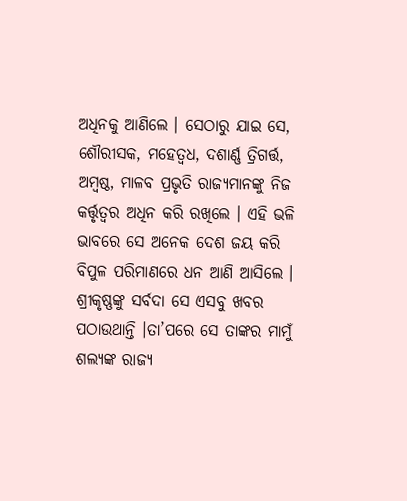ଅଧିନକୁ ଆଣିଲେ । ସେଠାରୁ ଯାଇ ସେ, ଶୌରୀସକ, ମହେତ୍ୱଧ, ଦଶାର୍ଣ୍ଣ ତ୍ରିଗର୍ତ୍ତ, ଅମ୍ବଷ୍ଠ, ମାଳବ ପ୍ରଭୃତି ରାଜ୍ୟମାନଙ୍କୁ ନିଜ କର୍ତ୍ତୃତ୍ୱର ଅଧିନ କରି ରଖିଲେ । ଏହି ଭଳି ଭାବରେ ସେ ଅନେକ ଦେଶ ଜୟ କରି ବିପୁଳ ପରିମାଣରେ ଧନ ଆଣି ଆସିଲେ । ଶ୍ରୀକୃଷ୍ଣଙ୍କୁ ସର୍ବଦା ସେ ଏସବୁ ଖବର ପଠାଉଥାନ୍ତି ।ତା’ପରେ ସେ ତାଙ୍କର ମାମୁଁ ଶଲ୍ୟଙ୍କ ରାଜ୍ୟ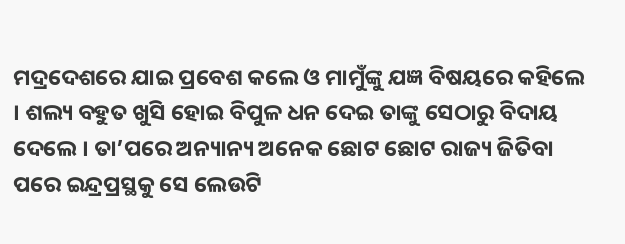ମଦ୍ରଦେଶରେ ଯାଇ ପ୍ରବେଶ କଲେ ଓ ମାମୁଁଙ୍କୁ ଯଜ୍ଞ ବିଷୟରେ କହିଲେ । ଶଲ୍ୟ ବହୁତ ଖୁସି ହୋଇ ବିପୁଳ ଧନ ଦେଇ ତାଙ୍କୁ ସେଠାରୁ ବିଦାୟ ଦେଲେ । ତା’ପରେ ଅନ୍ୟାନ୍ୟ ଅନେକ ଛୋଟ ଛୋଟ ରାଜ୍ୟ ଜିତିବା ପରେ ଇନ୍ଦ୍ରପ୍ରସ୍ଥକୁ ସେ ଲେଉଟି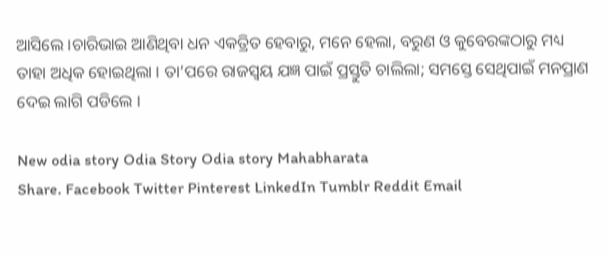ଆସିଲେ ।ଚାରିଭାଇ ଆଣିଥିବା ଧନ ଏକତ୍ରିତ ହେବାରୁ, ମନେ ହେଲା, ବରୁଣ ଓ କୁବେରଙ୍କଠାରୁ ମଧ୍ୟ ତାହା ଅଧିକ ହୋଇଥିଲା । ତା’ପରେ ରାଜସ୍ୱୟ ଯଜ୍ଞ ପାଇଁ ପ୍ରସ୍ତୁତି ଚାଲିଲା; ସମସ୍ତେ ସେଥିପାଇଁ ମନପ୍ରାଣ ଦେଇ ଲାଗି ପଡିଲେ ।

New odia story Odia Story Odia story Mahabharata
Share. Facebook Twitter Pinterest LinkedIn Tumblr Reddit Email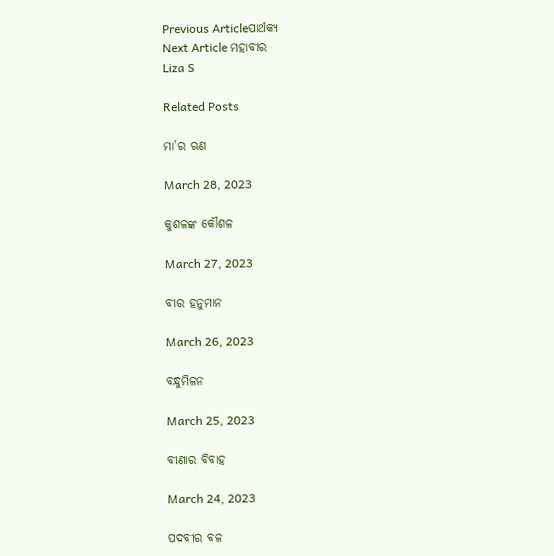Previous Articleପାର୍ଥକ୍ୟ
Next Article ମହାବୀର
Liza S

Related Posts

ମା’ର ଋଣ

March 28, 2023

କୁଶଳଙ୍କ କୌଶଳ

March 27, 2023

ବୀର ହନୁମାନ

March 26, 2023

ବନ୍ଧୁମିଳନ

March 25, 2023

ବୀଣାର ବିବାହ

March 24, 2023

ପଦବୀର ବଳ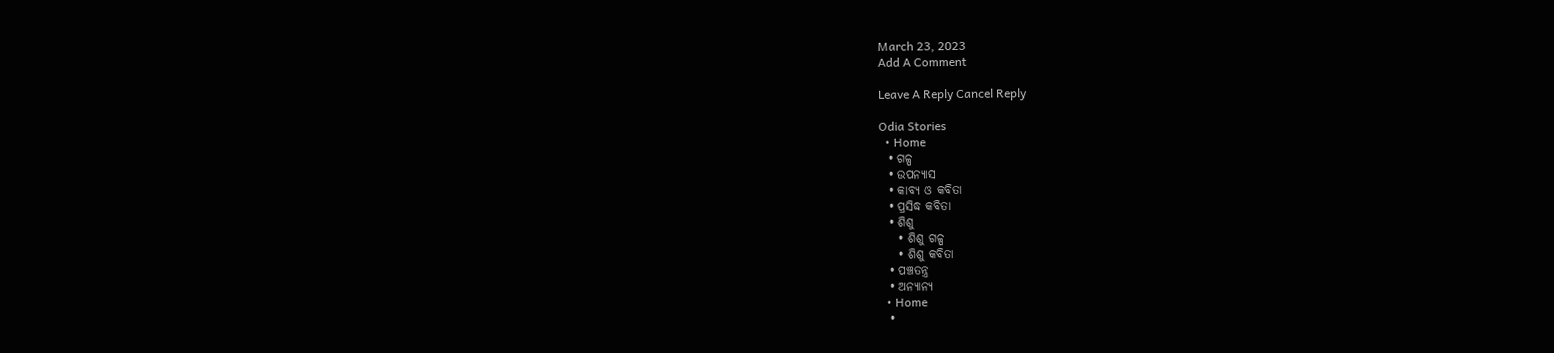March 23, 2023
Add A Comment

Leave A Reply Cancel Reply

Odia Stories
  • Home
  • ଗଳ୍ପ
  • ଉପନ୍ୟାସ
  • କାବ୍ୟ ଓ କବିତା
  • ପ୍ରସିଦ୍ଧ କବିତା
  • ଶିଶୁ
    • ଶିଶୁ ଗଳ୍ପ
    • ଶିଶୁ କବିତା
  • ପଞ୍ଚତନ୍ତ୍ର
  • ଅନ୍ୟାନ୍ୟ
  • Home
  •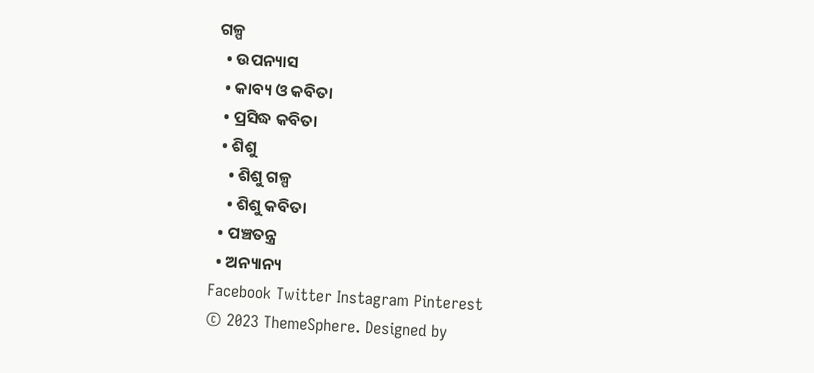ଗଳ୍ପ
  • ଉପନ୍ୟାସ
  • କାବ୍ୟ ଓ କବିତା
  • ପ୍ରସିଦ୍ଧ କବିତା
  • ଶିଶୁ
    • ଶିଶୁ ଗଳ୍ପ
    • ଶିଶୁ କବିତା
  • ପଞ୍ଚତନ୍ତ୍ର
  • ଅନ୍ୟାନ୍ୟ
Facebook Twitter Instagram Pinterest
© 2023 ThemeSphere. Designed by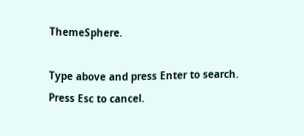ThemeSphere.

Type above and press Enter to search. Press Esc to cancel.